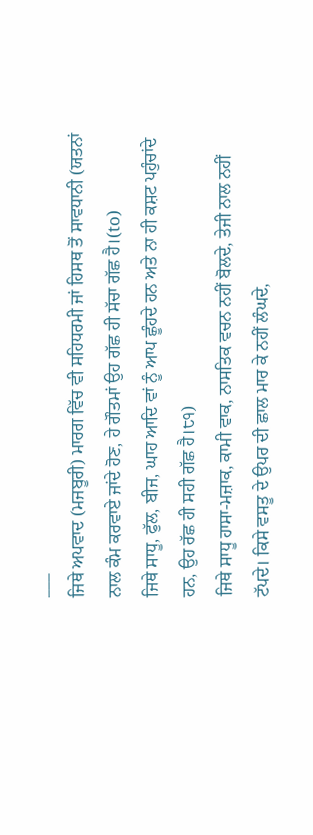___
ਜਿਥੇ ਅਪਵਾਦ (ਮਜਬੂਰੀ) ਮਾਰਗ ਵਿੱਚ ਵੀ ਸਹਿਧਰਮੀ ਜਾਂ ਹਿਸਥ ਤੋਂ ਸਾਵਧਾਨੀ (ਯਤਨਾਂ ਨਾਲ ਕੰਮ ਕਰਵਾਏ ਜਾਂਦੇ ਹੋਣ, ਹੇ ਗੌਤਮਾਂ ਉਹ ਗੱਛ ਹੀ ਸੱਚਾ ਗੱਛ ਹੈ।(to)
ਜਿਥੇ ਸਾਧੂ, ਫੁੱਲ, ਬੀਜ, ਘਾਹ ਆਦਿ ਵਾਂ ਨੂੰ ਆਪ ਛੂੰਹਦੇ ਹਨ ਅਤੇ ਨਾ ਹੀ ਕਸ਼ਟ ਪਹੁੰਚਾਂਦੇ ਹਨ, ਉਹ ਰੱਛ ਹੀ ਸਹੀ ਗੱਛ ਹੈ।੮੧)
ਜਿਥੇ ਸਾਧੂ ਹਾਸਾ-ਮਜ਼ਾਕ, ਕਾਮੀ ਵਾਕ, ਨਾਸਤਿਕ ਵਚਨ ਨਹੀਂ ਬੋਲਦੇ, ਤੇਜੀ ਨਾਲ ਨਹੀਂ ਟੱਪਦੇ। ਕਿਸੇ ਵਸਤੂ ਦੇ ਉਪਰ ਦੀ ਛਾਲ ਮਾਰ ਕੇ ਨਹੀਂ ਲੰਘਦੇ,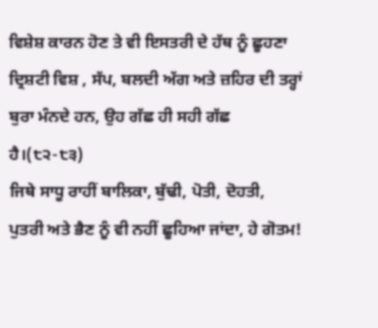ਵਿਸ਼ੇਸ਼ ਕਾਰਨ ਹੋਣ ਤੇ ਵੀ ਇਸਤਰੀ ਦੇ ਹੱਥ ਨੂੰ ਛੂਹਣਾ ਦ੍ਰਿਸ਼ਟੀ ਵਿਸ਼ , ਸੱਪ, ਬਲਦੀ ਅੱਗ ਅਤੇ ਜ਼ਹਿਰ ਦੀ ਤਰ੍ਹਾਂ ਬੁਰਾ ਮੰਨਦੇ ਹਨ, ਉਹ ਗੱਛ ਹੀ ਸਹੀ ਗੱਛ ਹੈ।(੮੨-੮੩)
ਜਿਥੇ ਸਾਧੂ ਰਾਹੀਂ ਬਾਲਿਕਾ, ਬੁੱਢੀ, ਪੋਤੀ, ਦੋਹਤੀ, ਪੁਤਰੀ ਅਤੇ ਭੈਣ ਨੂੰ ਵੀ ਨਹੀਂ ਛੂਹਿਆ ਜਾਂਦਾ, ਹੇ ਗੋਤਮ!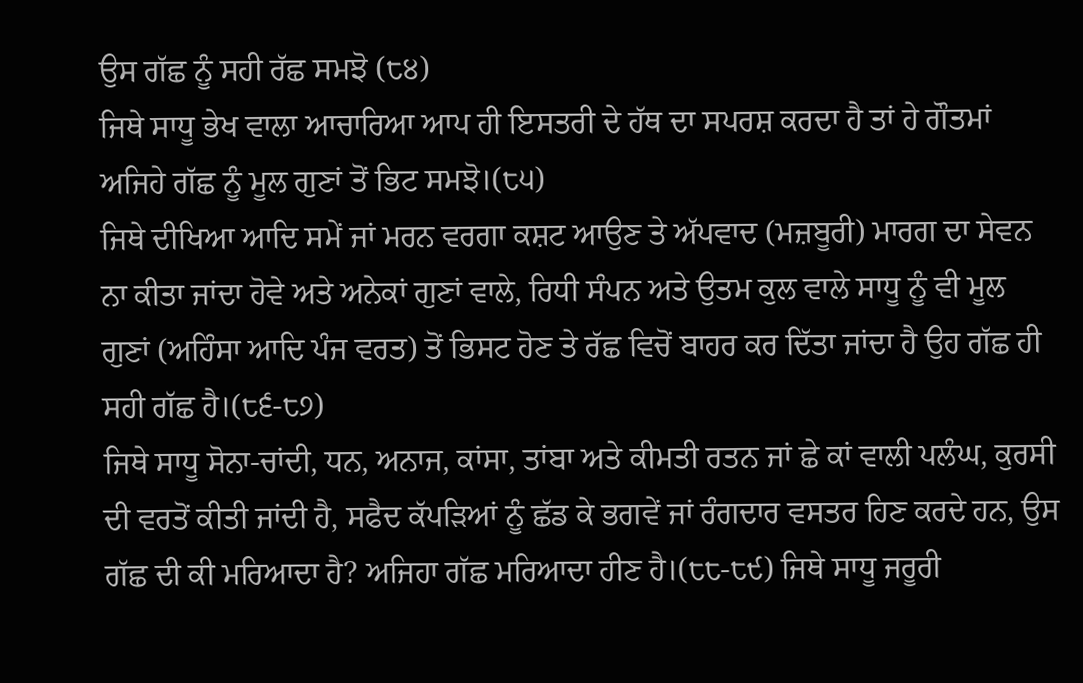ਉਸ ਗੱਛ ਨੂੰ ਸਹੀ ਰੱਛ ਸਮਝੋ (੮੪)
ਜਿਥੇ ਸਾਧੂ ਭੇਖ ਵਾਲਾ ਆਚਾਰਿਆ ਆਪ ਹੀ ਇਸਤਰੀ ਦੇ ਹੱਥ ਦਾ ਸਪਰਸ਼ ਕਰਦਾ ਹੈ ਤਾਂ ਹੇ ਗੌਤਮਾਂ ਅਜਿਹੇ ਗੱਛ ਨੂੰ ਮੂਲ ਗੁਣਾਂ ਤੋਂ ਭਿਟ ਸਮਝੋ।(੮੫)
ਜਿਥੇ ਦੀਖਿਆ ਆਦਿ ਸਮੇਂ ਜਾਂ ਮਰਨ ਵਰਗਾ ਕਸ਼ਟ ਆਉਣ ਤੇ ਅੱਪਵਾਦ (ਮਜ਼ਬੂਰੀ) ਮਾਰਗ ਦਾ ਸੇਵਨ ਨਾ ਕੀਤਾ ਜਾਂਦਾ ਹੋਵੇ ਅਤੇ ਅਨੇਕਾਂ ਗੁਣਾਂ ਵਾਲੇ, ਰਿਧੀ ਸੰਪਨ ਅਤੇ ਉਤਮ ਕੁਲ ਵਾਲੇ ਸਾਧੂ ਨੂੰ ਵੀ ਮੂਲ ਗੁਣਾਂ (ਅਹਿੰਸਾ ਆਦਿ ਪੰਜ ਵਰਤ) ਤੋਂ ਭਿਸਟ ਹੋਣ ਤੇ ਰੱਛ ਵਿਚੋਂ ਬਾਹਰ ਕਰ ਦਿੱਤਾ ਜਾਂਦਾ ਹੈ ਉਹ ਗੱਛ ਹੀ ਸਹੀ ਗੱਛ ਹੈ।(੮੬-੮੭)
ਜਿਥੇ ਸਾਧੂ ਸੋਨਾ-ਚਾਂਦੀ, ਧਨ, ਅਨਾਜ, ਕਾਂਸਾ, ਤਾਂਬਾ ਅਤੇ ਕੀਮਤੀ ਰਤਨ ਜਾਂ ਛੇ ਕਾਂ ਵਾਲੀ ਪਲੰਘ, ਕੁਰਸੀ ਦੀ ਵਰਤੋਂ ਕੀਤੀ ਜਾਂਦੀ ਹੈ, ਸਫੈਦ ਕੱਪੜਿਆਂ ਨੂੰ ਛੱਡ ਕੇ ਭਗਵੇਂ ਜਾਂ ਰੰਗਦਾਰ ਵਸਤਰ ਹਿਣ ਕਰਦੇ ਹਨ, ਉਸ ਗੱਛ ਦੀ ਕੀ ਮਰਿਆਦਾ ਹੈ? ਅਜਿਹਾ ਗੱਛ ਮਰਿਆਦਾ ਹੀਣ ਹੈ।(੮੮-੮੯) ਜਿਥੇ ਸਾਧੂ ਜਰੂਰੀ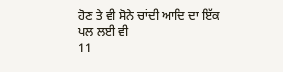ਹੋਣ ਤੇ ਵੀ ਸੋਨੇ ਚਾਂਦੀ ਆਦਿ ਦਾ ਇੱਕ ਪਲ ਲਈ ਵੀ
11